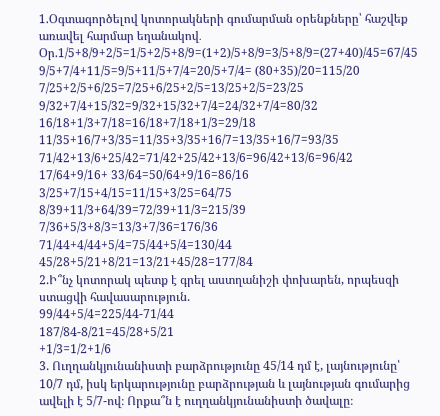1.Օգտագործելով կոտորակների գումարման օրենքները՝ հաշվեք առավել հարմար եղանակով․
Օր.1/5+8/9+2/5=1/5+2/5+8/9=(1+2)/5+8/9=3/5+8/9=(27+40)/45=67/45
9/5+7/4+11/5=9/5+11/5+7/4=20/5+7/4= (80+35)/20=115/20
7/25+2/5+6/25=7/25+6/25+2/5=13/25+2/5=23/25
9/32+7/4+15/32=9/32+15/32+7/4=24/32+7/4=80/32
16/18+1/3+7/18=16/18+7/18+1/3=29/18
11/35+16/7+3/35=11/35+3/35+16/7=13/35+16/7=93/35
71/42+13/6+25/42=71/42+25/42+13/6=96/42+13/6=96/42
17/64+9/16+ 33/64=50/64+9/16=86/16
3/25+7/15+4/15=11/15+3/25=64/75
8/39+11/3+64/39=72/39+11/3=215/39
7/36+5/3+8/3=13/3+7/36=176/36
71/44+4/44+5/4=75/44+5/4=130/44
45/28+5/21+8/21=13/21+45/28=177/84
2.Ի՞նչ կոտորակ պետք է գրել աստղանիշի փոխարեն, որպեսզի ստացվի հավասարություն.
99/44+5/4=225/44-71/44
187/84-8/21=45/28+5/21
+1/3=1/2+1/6
3. Ուղղանկյունանիստի բարձրությունը 45/14 դմ է, լայնությունը՝ 10/7 դմ, իսկ երկարությունը բարձրության և լայնության գումարից ավելի է 5/7-ով։ Որքա՞ն է ուղղանկյունանիստի ծավալը։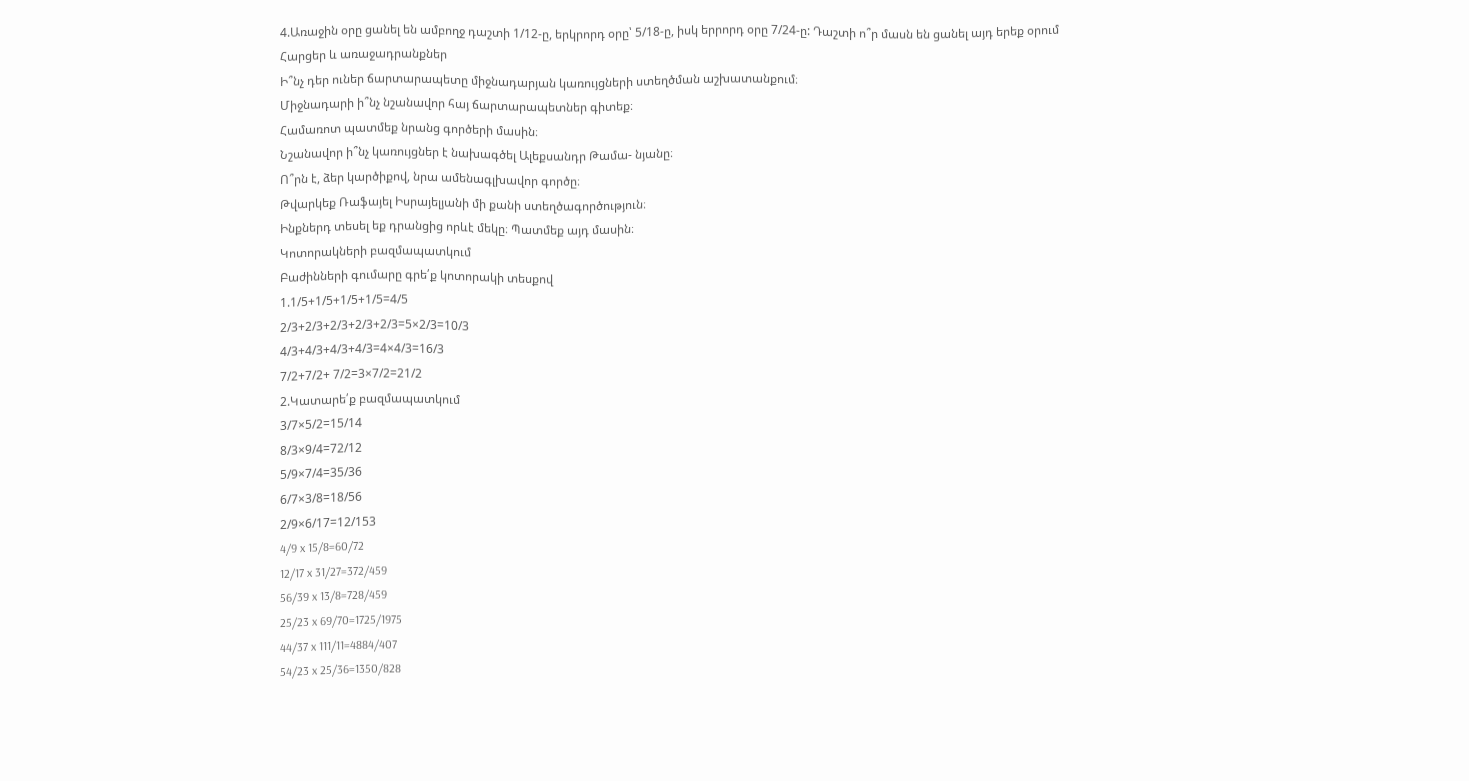4.Առաջին օրը ցանել են ամբողջ դաշտի 1/12-ը, երկրորդ օրը՝ 5/18-ը, իսկ երրորդ օրը 7/24-ը: Դաշտի ո՞ր մասն են ցանել այդ երեք օրում
Հարցեր և առաջադրանքներ
Ի՞նչ դեր ուներ ճարտարապետը միջնադարյան կառույցների ստեղծման աշխատանքում։
Միջնադարի ի՞նչ նշանավոր հայ ճարտարապետներ գիտեք։
Համառոտ պատմեք նրանց գործերի մասին։
Նշանավոր ի՞նչ կառույցներ է նախագծել Ալեքսանդր Թամա- նյանը։
Ո՞րն է, ձեր կարծիքով, նրա ամենագլխավոր գործը։
Թվարկեք Ռաֆայել Իսրայելյանի մի քանի ստեղծագործություն։
Ինքներդ տեսել եք դրանցից որևէ մեկը։ Պատմեք այդ մասին։
Կոտորակների բազմապատկում
Բաժինների գումարը գրե՛ք կոտորակի տեսքով
1.1/5+1/5+1/5+1/5=4/5
2/3+2/3+2/3+2/3+2/3=5×2/3=10/3
4/3+4/3+4/3+4/3=4×4/3=16/3
7/2+7/2+ 7/2=3×7/2=21/2
2.Կատարե՛ք բազմապատկում
3/7×5/2=15/14
8/3×9/4=72/12
5/9×7/4=35/36
6/7×3/8=18/56
2/9×6/17=12/153
4/9 x 15/8=60/72
12/17 x 31/27=372/459
56/39 x 13/8=728/459
25/23 x 69/70=1725/1975
44/37 x 111/11=4884/407
54/23 x 25/36=1350/828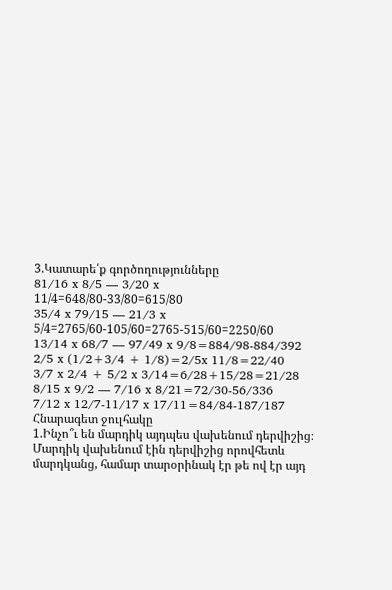3.Կատարե՛ք գործողությունները
81/16 x 8/5 — 3/20 x 11/4=648/80-33/80=615/80
35/4 x 79/15 — 21/3 x 5/4=2765/60-105/60=2765-515/60=2250/60
13/14 x 68/7 — 97/49 x 9/8=884/98-884/392
2/5 x (1/2+3/4 + 1/8)=2/5x 11/8=22/40
3/7 x 2/4 + 5/2 x 3/14=6/28+15/28=21/28
8/15 x 9/2 — 7/16 x 8/21=72/30-56/336
7/12 x 12/7-11/17 x 17/11=84/84-187/187
Հնարագետ ջուլհակը
1.Ինչո՞ւ են մարդիկ այդպես վախենում դերվիշից։ Մարդիկ վախենում էին դերվիշից որովհետև մարդկանց, համար տարօրինակ էր թե ով էր այդ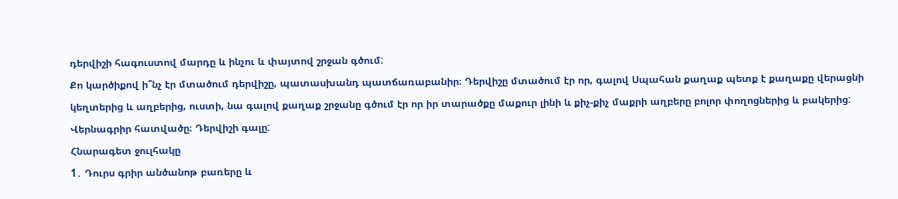դերվիշի հագուստով մարդը և ինչու և փայտով շրջան գծում:
Քո կարծիքով ի՞նչ էր մտածում դերվիշը, պատասխանդ պատճառաբանիր։ Դերվիշը մտածում էր որ, գալով Սպահան քաղաք պետք է քաղաքը վերացնի կեղտերից և աղբերից, ուստի, նա գալով քաղաք շրջանը գծում էր որ իր տարածքը մաքուր լինի և քիչ-քիչ մաքրի աղբերը բոլոր փողոցներից և բակերից:
Վերնագրիր հատվածը։ Դերվիշի գալը:
Հնարագետ ջուլհակը
1․ Դուրս գրիր անծանոթ բառերը և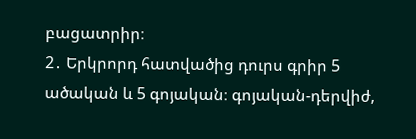բացատրիր։
2․ Երկրորդ հատվածից դուրս գրիր 5 ածական և 5 գոյական։ գոյական-դերվիժ,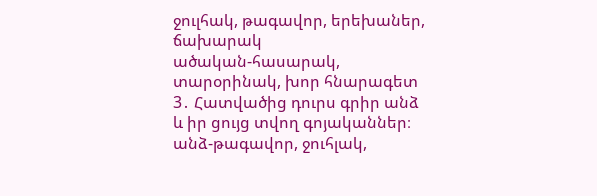ջուլհակ, թագավոր, երեխաներ, ճախարակ
ածական-հասարակ, տարօրինակ, խոր հնարագետ
3․ Հատվածից դուրս գրիր անձ և իր ցույց տվող գոյականներ։ անձ-թագավոր, ջուհլակ,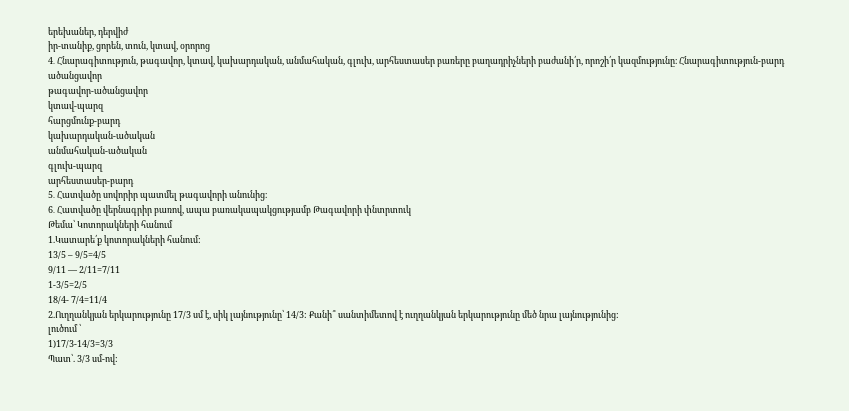երեխաներ, դերվիժ
իր-տանիք, ցորեն, տուն, կտավ, օրորոց
4․ Հնարագիտություն, թագավոր, կտավ, կախարդական, անմահական, գլուխ, արհեստասեր բառերը բաղադրիչների բաժանի՛ր, որոշի՛ր կազմությունը։ Հնարագիտություն-բարդ ածանցավոր
թագավոր-ածանցավոր
կտավ-պարզ
հարցմունք-բարդ
կախարդական-ածական
անմահական-ածական
գլուխ-պարզ
արհեստասեր-բարդ
5․ Հատվածը սովորիր պատմել թագավորի անունից։
6․ Հատվածը վերնագրիր բառով, ապա բառակապակցությամբ Թագավորի փնտրտուկ
Թեմա՝ Կոտորակների հանում
1.Կատարե՛ք կոտորակների հանում:
13/5 – 9/5=4/5
9/11 — 2/11=7/11
1-3/5=2/5
18/4- 7/4=11/4
2.Ուղղանկյան երկարությունը 17/3 սմ է, սիկ լայնությունը՝ 14/3: Քանի՞ սանտիմետով է ուղղանկյան երկարությունը մեծ նրա լայնությունից:
լուծում ՝
1)17/3-14/3=3/3
Պատ՝. 3/3 սմ-ով: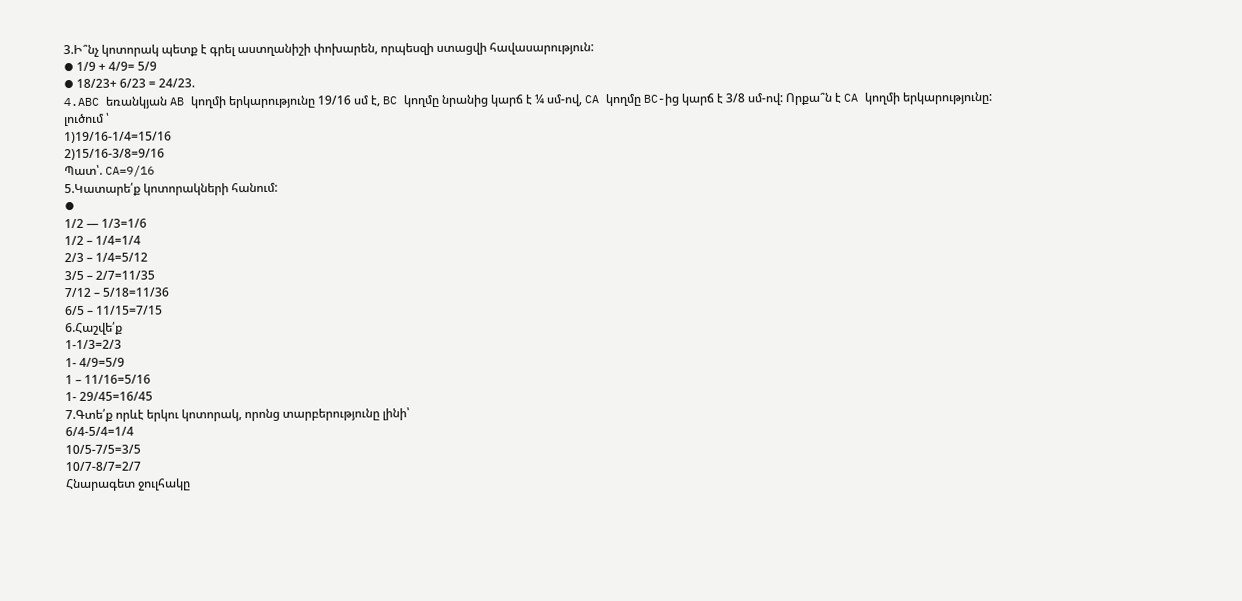3.Ի՞նչ կոտորակ պետք է գրել աստղանիշի փոխարեն, որպեսզի ստացվի հավասարություն:
⦁ 1/9 + 4/9= 5/9
⦁ 18/23+ 6/23 = 24/23.
4.ABC եռանկյան AB կողմի երկարությունը 19/16 սմ է, BC կողմը նրանից կարճ է ¼ սմ-ով, CA կողմը BC-ից կարճ է 3/8 սմ-ով: Որքա՞ն է CA կողմի երկարությունը:
լուծում ՝
1)19/16-1/4=15/16
2)15/16-3/8=9/16
Պատ՝. CA=9/16
5.Կատարե՛ք կոտորակների հանում:
⦁
1/2 — 1/3=1/6
1/2 – 1/4=1/4
2/3 – 1/4=5/12
3/5 – 2/7=11/35
7/12 – 5/18=11/36
6/5 – 11/15=7/15
6.Հաշվե՛ք
1-1/3=2/3
1- 4/9=5/9
1 – 11/16=5/16
1- 29/45=16/45
7.Գտե՛ք որևէ երկու կոտորակ, որոնց տարբերությունը լինի՝
6/4-5/4=1/4
10/5-7/5=3/5
10/7-8/7=2/7
Հնարագետ ջուլհակը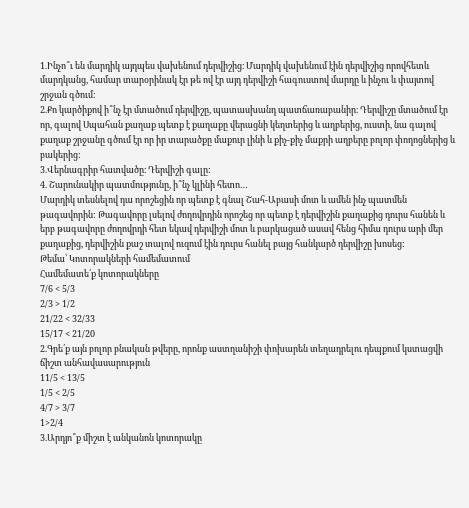1.Ինչո՞ւ են մարդիկ այդպես վախենում դերվիշից։ Մարդիկ վախենում էին դերվիշից որովհետև մարդկանց, համար տարօրինակ էր թե ով էր այդ դերվիշի հագուստով մարդը և ինչու և փայտով շրջան գծում:
2.Քո կարծիքով ի՞նչ էր մտածում դերվիշը, պատասխանդ պատճառաբանիր։ Դերվիշը մտածում էր որ, գալով Սպահան քաղաք պետք է քաղաքը վերացնի կեղտերից և աղբերից, ուստի, նա գալով քաղաք շրջանը գծում էր որ իր տարածքը մաքուր լինի և քիչ-քիչ մաքրի աղբերը բոլոր փողոցներից և բակերից:
3.Վերնագրիր հատվածը։ Դերվիշի գալը:
4. Շարունակիր պատմությունը, ի՞նչ կլինի հետո…
Մարդիկ տեսնելով դա որոշեցին որ պետք է գնալ Շահ-Աբասի մոտ և ամեն ինչ պատմեն թագավորին: Թագավորը լսելով ժողովրդին որոշեց որ պետք է դերվիշին քաղաքից դուրս հանեն և երբ թագավորը ժողովրդի հետ եկավ դերվիշի մոտ և բարկացած ասավ հենց հիմա դուրս արի մեր քաղաքից, դերվիշին քաշ տալով ուզում էին դուրս հանել բայց հանկարծ դերվիշը խոսեց:
Թեմա՝ Կոտորակների համեմատում
Համեմատե՛ք կոտորակները
7/6 < 5/3
2/3 > 1/2
21/22 < 32/33
15/17 < 21/20
2.Գրե՛ք այն բոլոր բնական թվերը, որոնք աստղանիշի փոխարեն տեղադրելու դեպքում կստացվի ճիշտ անհավասարություն
11/5 < 13/5
1/5 < 2/5
4/7 > 3/7
1>2/4
3.Արդյո՞ք միշտ է անկանոն կոտորակը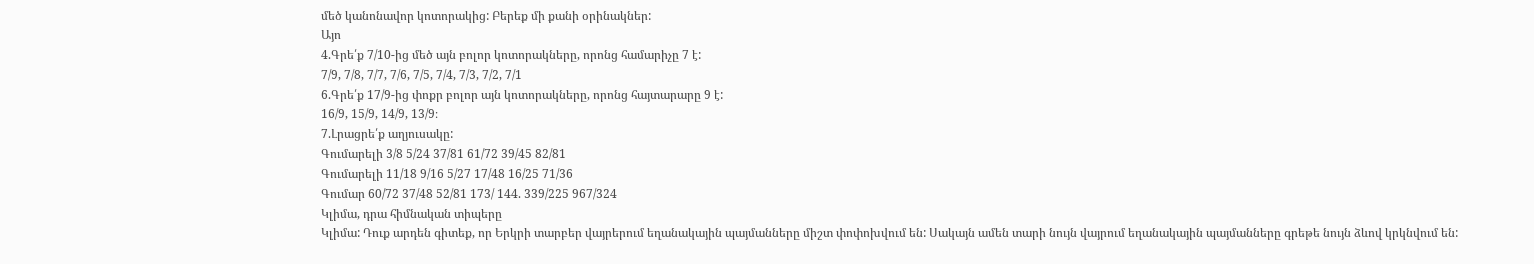մեծ կանոնավոր կոտորակից: Բերեք մի քանի օրինակներ:
Այո
4.Գրե՛ք 7/10-ից մեծ այն բոլոր կոտորակները, որոնց համարիչը 7 է:
7/9, 7/8, 7/7, 7/6, 7/5, 7/4, 7/3, 7/2, 7/1
6.Գրե՛ք 17/9-ից փոքր բոլոր այն կոտորակները, որոնց հայտարարը 9 է:
16/9, 15/9, 14/9, 13/9։
7.Լրացրե՛ք աղյուսակը:
Գումարելի 3/8 5/24 37/81 61/72 39/45 82/81
Գումարելի 11/18 9/16 5/27 17/48 16/25 71/36
Գումար 60/72 37/48 52/81 173/ 144. 339/225 967/324
Կլիմա, դրա հիմնական տիպերը
Կլիմա: Դուք արդեն գիտեք, որ Երկրի տարբեր վայրերում եղանակային պայմանները միշտ փոփոխվում են: Սակայն ամեն տարի նույն վայրում եղանակային պայմանները գրեթե նույն ձևով կրկնվում են: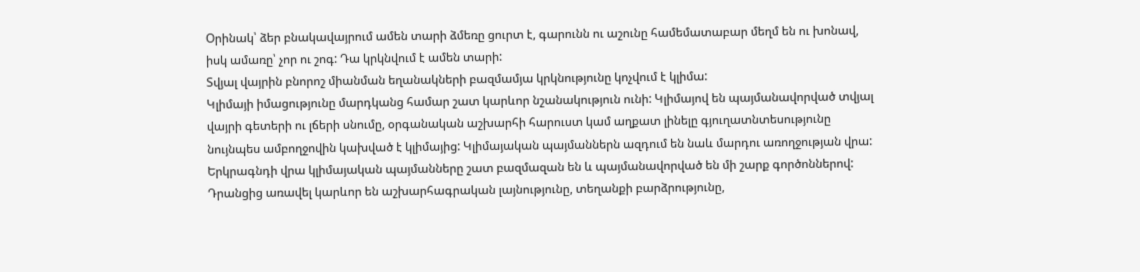Օրինակ՝ ձեր բնակավայրում ամեն տարի ձմեռը ցուրտ է, գարունն ու աշունը համեմատաբար մեղմ են ու խոնավ, իսկ ամառը՝ չոր ու շոգ: Դա կրկնվում է ամեն տարի:
Տվյալ վայրին բնորոշ միանման եղանակների բազմամյա կրկնությունը կոչվում է կլիմա:
Կլիմայի իմացությունը մարդկանց համար շատ կարևոր նշանակություն ունի: Կլիմայով են պայմանավորված տվյալ վայրի գետերի ու լճերի սնումը, օրգանական աշխարհի հարուստ կամ աղքատ լինելը գյուղատնտեսությունը նույնպես ամբողջովին կախված է կլիմայից: Կլիմայական պայմաններն ազդում են նաև մարդու առողջության վրա:
Երկրագնդի վրա կլիմայական պայմանները շատ բազմազան են և պայմանավորված են մի շարք գործոններով:
Դրանցից առավել կարևոր են աշխարհագրական լայնությունը, տեղանքի բարձրությունը,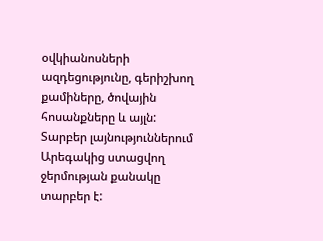օվկիանոսների ազդեցությունը, գերիշխող քամիները, ծովային հոսանքները և այլն:
Տարբեր լայնություններում Արեգակից ստացվող ջերմության քանակը տարբեր է: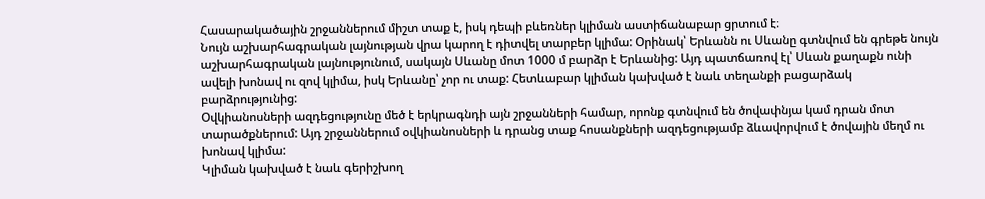Հասարակածային շրջաններում միշտ տաք է, իսկ դեպի բևեռներ կլիման աստիճանաբար ցրտում է։
Նույն աշխարհագրական լայնության վրա կարող է դիտվել տարբեր կլիմա: Օրինակ՝ Երևանն ու Սևանը գտնվում են գրեթե նույն աշխարհագրական լայնությունում, սակայն Սևանը մոտ 1000 մ բարձր է Երևանից: Այդ պատճառով էլ՝ Սևան քաղաքն ունի ավելի խոնավ ու զով կլիմա, իսկ Երևանը՝ չոր ու տաք: Հետևաբար կլիման կախված է նաև տեղանքի բացարձակ բարձրությունից:
Օվկիանոսների ազդեցությունը մեծ է երկրագնդի այն շրջանների համար, որոնք գտնվում են ծովափնյա կամ դրան մոտ տարածքներում: Այդ շրջաններում օվկիանոսների և դրանց տաք հոսանքների ազդեցությամբ ձևավորվում է ծովային մեղմ ու խոնավ կլիմա:
Կլիման կախված է նաև գերիշխող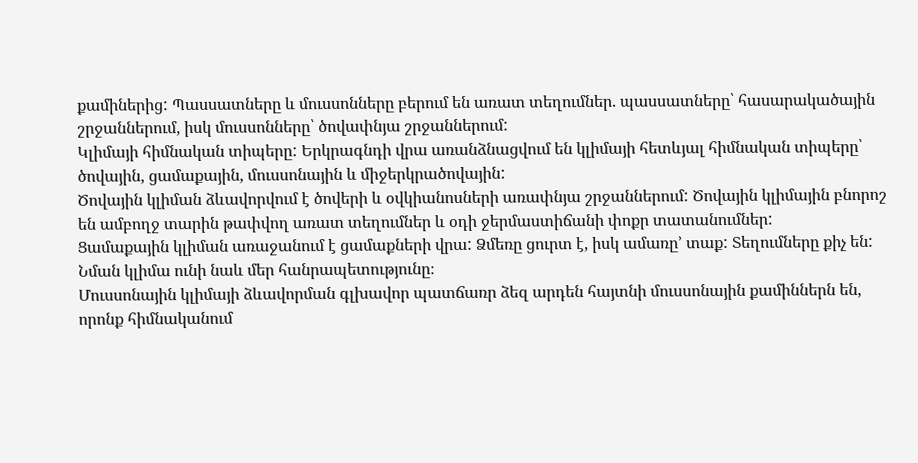քամիներից: Պասսատները և մուսսոնները բերում են առատ տեղումներ. պասսատները՝ հասարակածային շրջաններում, իսկ մուսսոնները՝ ծովափնյա շրջաններում:
Կլիմայի հիմնական տիպերը: Երկրագնդի վրա առանձնացվում են կլիմայի հետևյալ հիմնական տիպերը՝ ծովային, ցամաքային, մուսսոնային և միջերկրածովային:
Ծովային կլիման ձևավորվում է ծովերի և օվկիանոսների առափնյա շրջաններում: Ծովային կլիմային բնորոշ են ամբողջ տարին թափվող առատ տեղումներ և օդի ջերմաստիճանի փոքր տատանումներ:
Ցամաքային կլիման առաջանում է ցամաքների վրա: Ձմեռը ցուրտ է, իսկ ամառը’ տաք: Տեղումները քիչ են: Նման կլիմա ունի նաև մեր հանրապետությունը։
Մուսսոնային կլիմայի ձևավորման գլխավոր պատճառր ձեզ արդեն հայտնի մուսսոնային քամիններն են, որոնք հիմնականում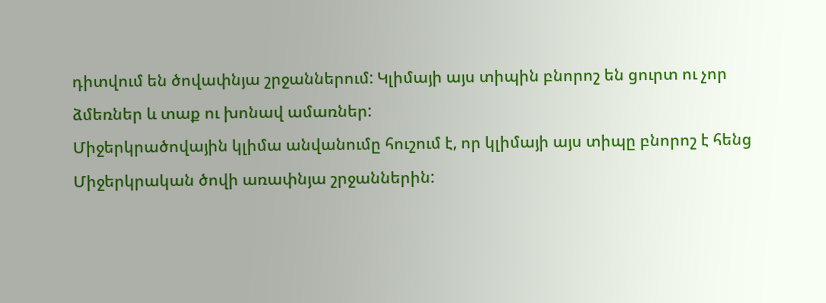դիտվում են ծովափնյա շրջաններում: Կլիմայի այս տիպին բնորոշ են ցուրտ ու չոր ձմեռներ և տաք ու խոնավ ամառներ:
Միջերկրածովային կլիմա անվանումը հուշում է, որ կլիմայի այս տիպը բնորոշ է հենց Միջերկրական ծովի առափնյա շրջաններին: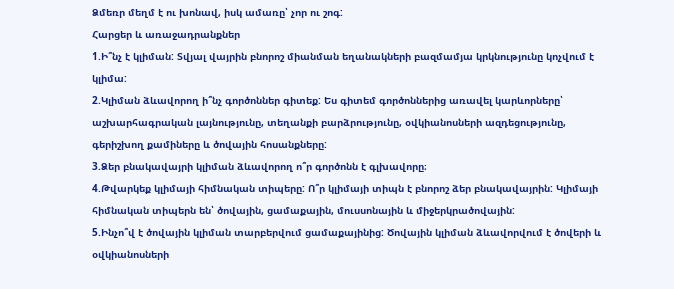Ձմեռր մեղմ է ու խոնավ, իսկ ամառը՝ չոր ու շոգ:
Հարցեր և առաջադրանքներ
1.Ի՞նչ է կլիման: Տվյալ վայրին բնորոշ միանման եղանակների բազմամյա կրկնությունը կոչվում է կլիմա:
2.Կլիման ձևավորող ի՞նչ գործոններ գիտեք: Ես գիտեմ գործոններից առավել կարևորները՝ աշխարհագրական լայնությունը, տեղանքի բարձրությունը, օվկիանոսների ազդեցությունը, գերիշխող քամիները և ծովային հոսանքները:
3.Ձեր բնակավայրի կլիման ձևավորող ո՞ր գործոնն է գլխավորը։
4.Թվարկեք կլիմայի հիմնական տիպերը: Ո՞ր կլիմայի տիպն է բնորոշ ձեր բնակավայրին: Կլիմայի հիմնական տիպերն են՝ ծովային, ցամաքային, մուսսոնային և միջերկրածովային:
5.Ինչո՞վ է ծովային կլիման տարբերվում ցամաքայինից: Ծովային կլիման ձևավորվում է ծովերի և օվկիանոսների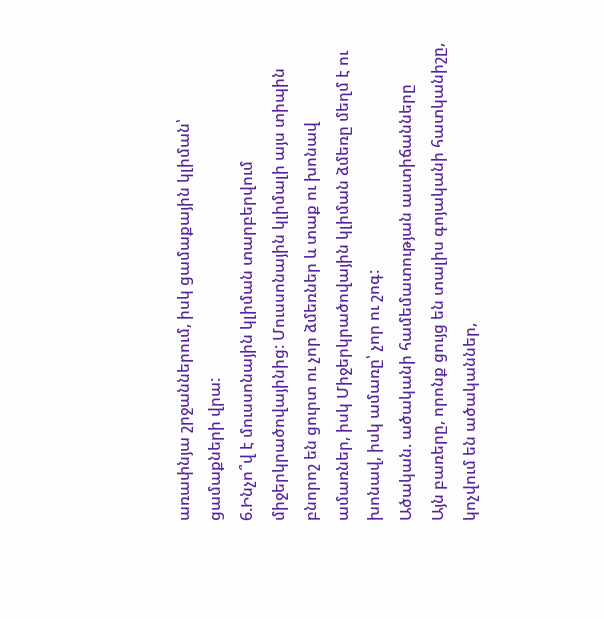առափնյա շրջաններում, իսկ ցամաքային կլիման՝ ցամաքների վրա:
6.Ինչո՞վ է մուսսոնային կլիման տարբերվում միջերկրածովայինից: Մուսսոնային կլիմալի այս տիպին բնորոշ են ցուրտ ու չոր ձմեռներ և տաք ու խոնավ ամառներ, իսկ Միջերկրածովային կլիման ձմեռը մեղմ է ու խոնավ, իսկ ամառը՝ չոր ու շոգ:
Ածական. ածականի համեմատության աստիճանները
Այն բառերը, որոնք ցույց են տալիս գոյականի հատկանիշը, կոչվում են ածականներ,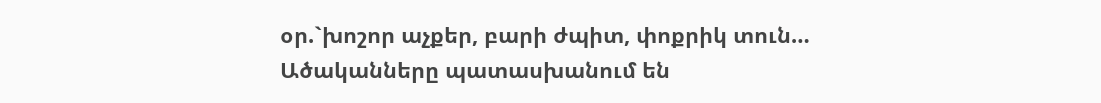օր.`խոշոր աչքեր, բարի ժպիտ, փոքրիկ տուն…
Ածականները պատասխանում են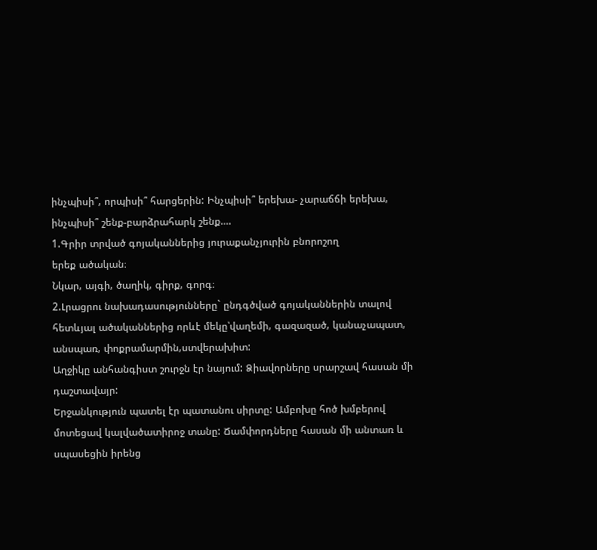ինչպիսի՞, որպիսի՞ հարցերին: Ինչպիսի՞ երեխա- չարաճճի երեխա, ինչպիսի՞ շենք-բարձրահարկ շենք….
1.Գրիր տրված գոյականներից յուրաքանչյուրին բնորոշող
երեք ածական։
Նկար, այգի, ծաղիկ, գիրք, գորգ։
2.Լրացրու նախադասությունները` ընդգծված գոյականներին տալով հետևյալ ածականներից որևէ մեկը՝վաղեմի, գազազած, կանաչապատ, անսպառ, փոքրամարմին,ստվերախիտ:
Աղջիկը անհանգիստ շուրջն էր նայում: Ձիավորները սրարշավ հասան մի դաշտավայր:
Երջանկություն պատել էր պատանու սիրտը: Ամբոխը հոծ խմբերով մոտեցավ կալվածատիրոջ տանը: Ճամփորդները հասան մի անտառ և սպասեցին իրենց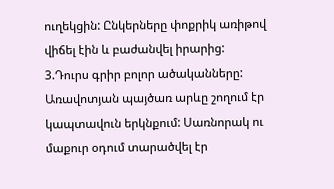ուղեկցին: Ընկերները փոքրիկ առիթով վիճել էին և բաժանվել իրարից:
3.Դուրս գրիր բոլոր ածականները:
Առավոտյան պայծառ արևը շողում էր կապտավուն երկնքում: Սառնորակ ու մաքուր օդում տարածվել էր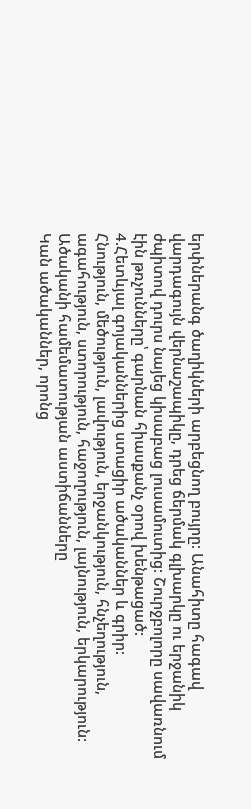երփներանգ ծաղիկների արբեցնող բույրը: Անահիտը հագավ վարդագույն վերնաշապիկը, դրեց ճերմակ գլխարկը ու երջանիկ ժպիտով դուրս նայեց կիսաբաց լուսամուտից: Շուրջբոլորը սավառնում էին թռչունները՝ գարնան հիասքանչ օրով խենթացած:
4.Հետևյալ գոյականներից ստացիր ածականներ և գրիր:
Հնություն, մեծություն, լավություն, երջանկություն, հնչեղություն, ագահություն, ստորություն, հաջողություն, լայնություն, երկարություն:
Ածականի համեմատության աստիճանները
Կան ածականներ, որոնց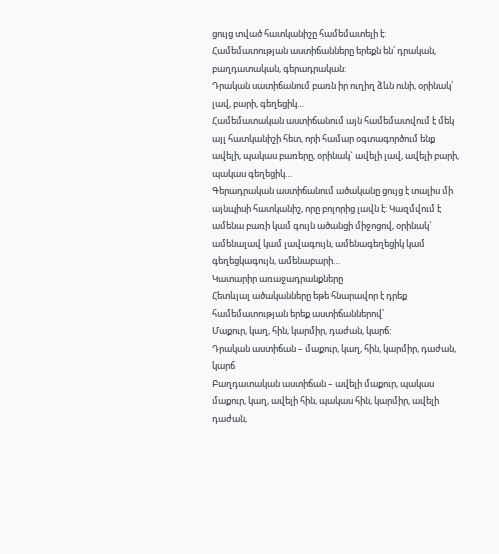ցույց տված հատկանիշը համեմատելի է: Համեմատության աստիճանները երեքն են՝ դրական, բաղդատական, գերադրական:
Դրական սատիճանում բառն իր ուղիղ ձևն ունի, օրինակ՝ լավ, բարի, գեղեցիկ…
Համեմատական աստիճանում այն համեմատվում է մեկ այլ հատկանիշի հետ, որի համար օգտագործում ենք ավելի, պակաս բառերը, օրինակ` ավելի լավ, ավելի բարի, պակաս գեղեցիկ…
Գերադրական աստիճանում ածականը ցույց է տալիս մի այնպիսի հատկանիշ, որը բոլորից լավն է: Կազմվում է ամենա բառի կամ գույն ածանցի միջոցով, օրինակ` ամենալավ կամ լավագույն, ամենագեղեցիկ կամ գեղեցկագույն, ամենաբարի…
Կատարիր առաջադրանքները
Հետևյալ ածականները եթե հնարավոր է դրեք համեմատության երեք աստիճաններով՝
Մաքուր, կաղ, հին, կարմիր, դաժան, կարճ:
Դրական աստիճան – մաքուր, կաղ, հին, կարմիր, դաժան, կարճ
Բաղդատական աստիճան – ավելի մաքուր, պակաս մաքուր, կաղ, ավելի հին, պակաս հին, կարմիր, ավելի դաժան,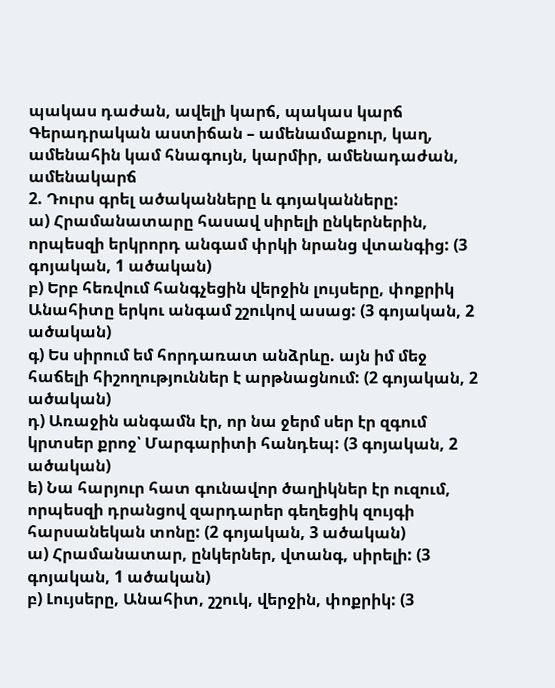պակաս դաժան, ավելի կարճ, պակաս կարճ
Գերադրական աստիճան – ամենամաքուր, կաղ, ամենահին կամ հնագույն, կարմիր, ամենադաժան, ամենակարճ
2. Դուրս գրել ածականները և գոյականները:
ա) Հրամանատարը հասավ սիրելի ընկերներին, որպեսզի երկրորդ անգամ փրկի նրանց վտանգից: (3 գոյական, 1 ածական)
բ) Երբ հեռվում հանգչեցին վերջին լույսերը, փոքրիկ Անահիտը երկու անգամ շշուկով ասաց: (3 գոյական, 2 ածական)
գ) Ես սիրում եմ հորդառատ անձրևը. այն իմ մեջ հաճելի հիշողություններ է արթնացնում: (2 գոյական, 2 ածական)
դ) Առաջին անգամն էր, որ նա ջերմ սեր էր զգում կրտսեր քրոջ՝ Մարգարիտի հանդեպ: (3 գոյական, 2 ածական)
ե) Նա հարյուր հատ գունավոր ծաղիկներ էր ուզում, որպեսզի դրանցով զարդարեր գեղեցիկ զույգի հարսանեկան տոնը: (2 գոյական, 3 ածական)
ա) Հրամանատար, ընկերներ, վտանգ, սիրելի: (3 գոյական, 1 ածական)
բ) Լույսերը, Անահիտ, շշուկ, վերջին, փոքրիկ: (3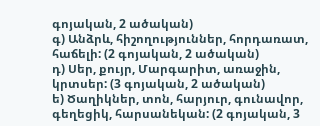գոյական, 2 ածական)
գ) Անձրև, հիշողություններ, հորդառատ, հաճելի: (2 գոյական, 2 ածական)
դ) Սեր, քույր, Մարգարիտ, առաջին, կրտսեր: (3 գոյական, 2 ածական)
ե) Ծաղիկներ, տոն, հարյուր, գունավոր, գեղեցիկ, հարսանեկան: (2 գոյական, 3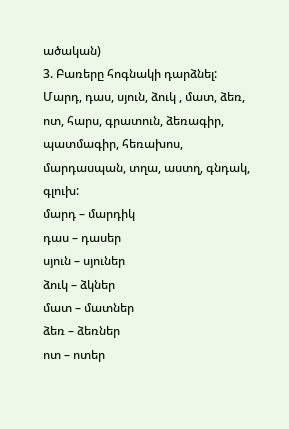ածական)
3. Բառերը հոգնակի դարձնել:
Մարդ, դաս, սյուն, ձուկ , մատ, ձեռ, ոտ, հարս, գրատուն, ձեռագիր, պատմագիր, հեռախոս, մարդասպան, տղա, աստղ, գնդակ, գլուխ:
մարդ – մարդիկ
դաս – դասեր
սյուն – սյուներ
ձուկ – ձկներ
մատ – մատներ
ձեռ – ձեռներ
ոտ – ոտեր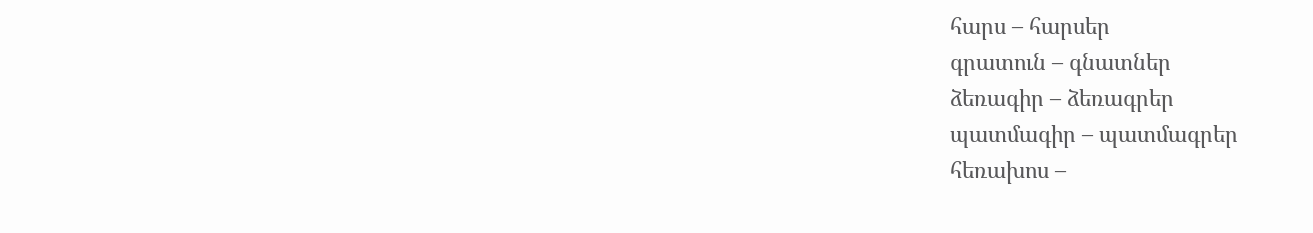հարս – հարսեր
գրատուն – գնատներ
ձեռագիր – ձեռագրեր
պատմագիր – պատմագրեր
հեռախոս –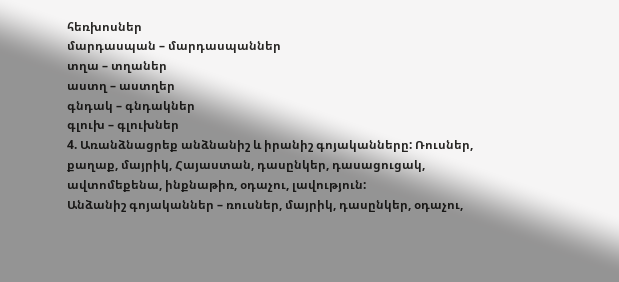հեռխոսներ
մարդասպան – մարդասպաններ
տղա – տղաներ
աստղ – աստղեր
գնդակ – գնդակներ
գլուխ – գլուխներ
4. Առանձնացրեք անձնանիշ և իրանիշ գոյականները: Ռուսներ, քաղաք, մայրիկ, Հայաստան, դասընկեր, դասացուցակ, ավտոմեքենա, ինքնաթիռ, օդաչու, լավություն:
Անձանիշ գոյականներ – ռուսներ, մայրիկ, դասընկեր, օդաչու,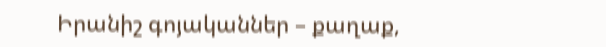Իրանիշ գոյականներ – քաղաք,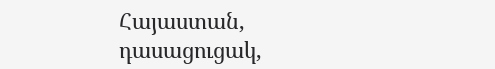Հայաստան, դասացուցակ,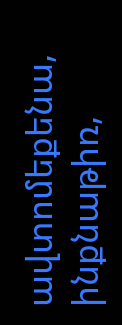ավտոմեքենա, ինքնաթիռ,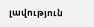լավություն